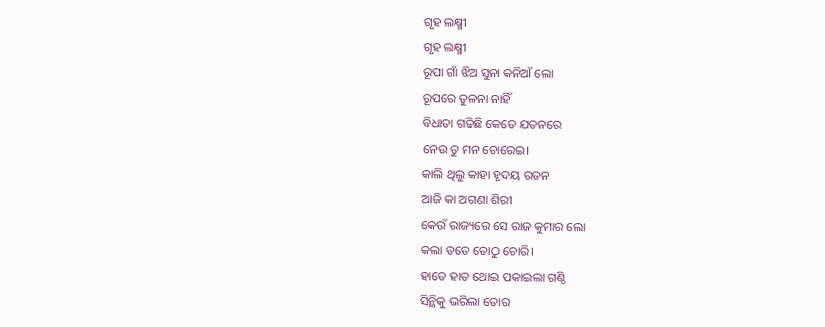ଗୃହ ଲକ୍ଷ୍ମୀ
ଗୃହ ଲକ୍ଷ୍ମୀ
ରୂପା ଗାଁ ଝିଅ ସୁନା କନିଆଁ ଲୋ
ରୂପରେ ତୁଳନା ନାହିଁ
ବିଧାତା ଗଢିଛି କେତେ ଯତନରେ
ନେଉ ତୁ ମନ ଚୋରେଇ।
କାଲି ଥିଲୁ କାହା ହୃଦୟ ରତନ
ଆଜି କା ଅଗଣା ଶିରୀ
କେଉଁ ରାଜ୍ୟରେ ସେ ରାଜ କୁମାର ଲୋ
କଲା ତତେ ତୋଠୁ ଚୋରି।
ହାତେ ହାତ ଥୋଇ ପକାଇଲା ଗଣ୍ଠି
ସିନ୍ଥିକୁ ଭରିଲା ତୋର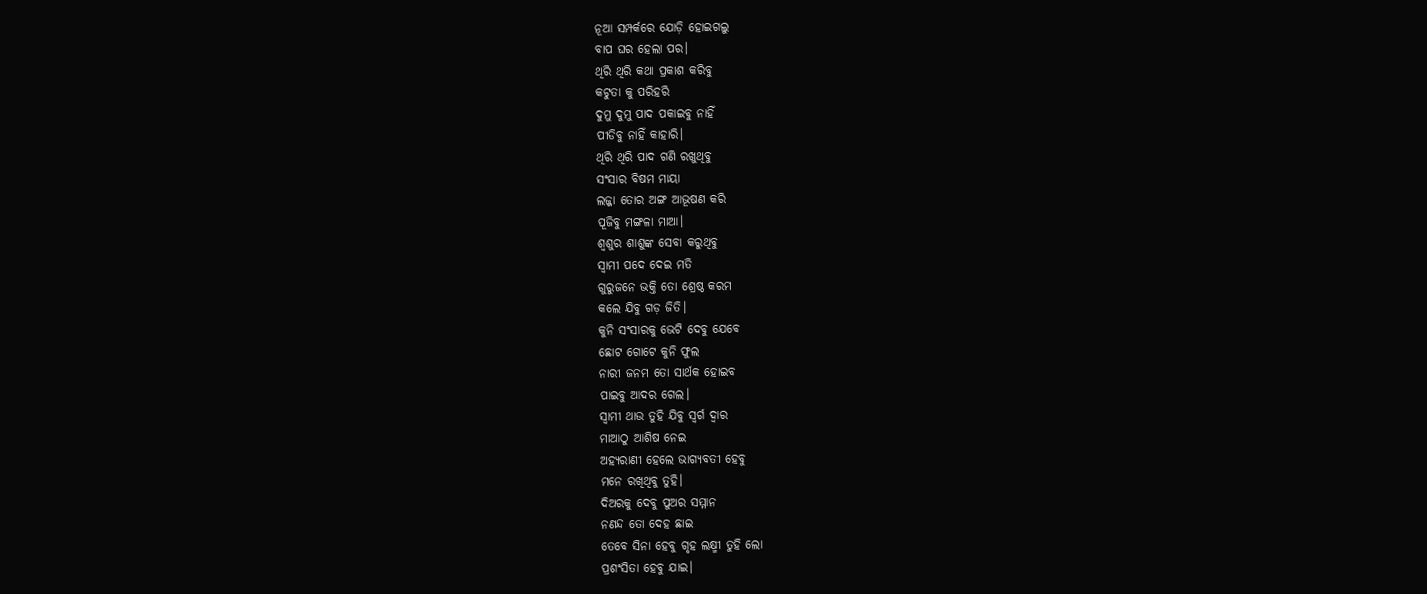ନୂଆ ସମ୍ପର୍କରେ ଯୋଡ଼ି ହୋଇଗଲୁ
ବାପ ଘର ହେଲା ପର।
ଥିରି ଥିରି କଥା ପ୍ରକାଶ କରିବୁ
କଟୁତା କୁ ପରିହରି
ଦୁମୁ ଦୁମୁ ପାଦ ପକାଇବୁ ନାହିଁ
ପୀଡିବୁ ନାହିଁ କାହାରି।
ଥିରି ଥିରି ପାଦ ଗଣି ରଖୁଥିବୁ
ସଂସାର ବିଷମ ମାୟା
ଲଜ୍ଜା ତୋର ଅଙ୍ଗ ଆଭୂଷଣ କରି
ପୂଜିବୁ ମଙ୍ଗଳା ମାଆ।
ଶ୍ବଶୁର ଶାଶୁଙ୍କ ସେବା କରୁଥିବୁ
ସ୍ବାମୀ ପଦେ ଦେଇ ମତି
ଗୁରୁଜନେ ଭକ୍ତି ତୋ ଶ୍ରେଷ୍ଠ କରମ
କଲେ ଯିବୁ ଗଡ଼ ଜିତି।
କୁନି ସଂସାରକୁ ଭେଟି ଦେବୁ ଯେବେ
ଛୋଟ ଗୋଟେ କୁନି ଫୁଲ
ନାରୀ ଜନମ ତୋ ସାର୍ଥକ ହୋଇବ
ପାଇବୁ ଆଦର ଗେଲ।
ସ୍ବାମୀ ଥାଉ ତୁହି ଯିବୁ ସ୍ବର୍ଗ ଦ୍ବାର
ମାଆଠୁ ଆଶିଷ ନେଇ
ଅହ୍ୟରାଣୀ ହେଲେ ଭାଗ୍ୟବତୀ ହେବୁ
ମନେ ରଖିଥିବୁ ତୁହି।
ଦିଅରକୁ ଦେବୁ ପୁଅର ସମ୍ମାନ
ନଣନ୍ଦ ତୋ ଦେହ ଛାଇ
ତେବେ ସିନା ହେବୁ ଗୃହ ଲକ୍ଷ୍ମୀ ତୁହି ଲୋ
ପ୍ରଶଂସିତା ହେବୁ ଯାଇ।